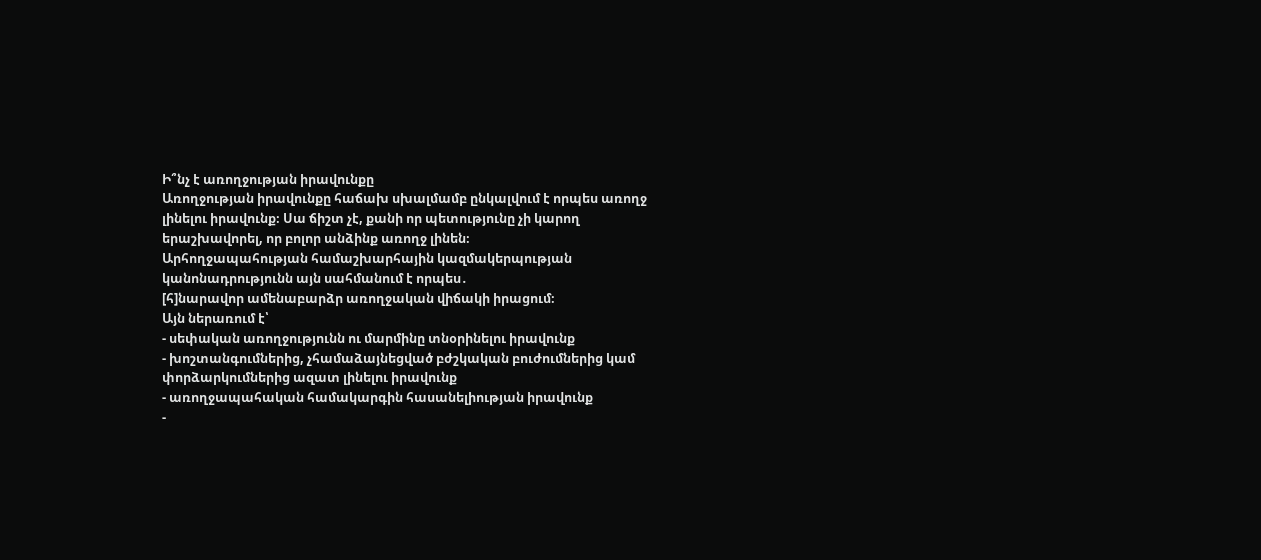Ի՞նչ է առողջության իրավունքը
Առողջության իրավունքը հաճախ սխալմամբ ընկալվում է որպես առողջ լինելու իրավունք։ Սա ճիշտ չէ, քանի որ պետությունը չի կարող երաշխավորել, որ բոլոր անձինք առողջ լինեն։
Արհողջապահության համաշխարհային կազմակերպության կանոնադրությունն այն սահմանում է որպես․
[հ]նարավոր ամենաբարձր առողջական վիճակի իրացում։
Այն ներառում է՝
- սեփական առողջությունն ու մարմինը տնօրինելու իրավունք
- խոշտանգումներից, չհամաձայնեցված բժշկական բուժումներից կամ փորձարկումներից ազատ լինելու իրավունք
- առողջապահական համակարգին հասանելիության իրավունք
-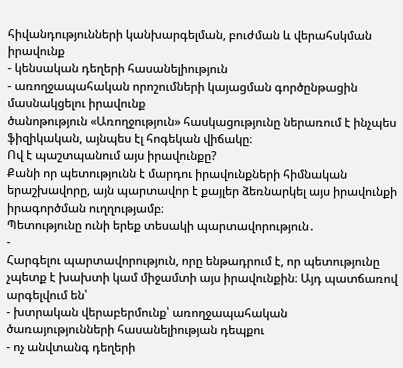հիվանդությունների կանխարգելման, բուժման և վերահսկման իրավունք
- կենսական դեղերի հասանելիություն
- առողջապահական որոշումների կայացման գործընթացին մասնակցելու իրավունք
ծանոթություն «Առողջություն» հասկացությունը ներառում է ինչպես ֆիզիկական, այնպես էլ հոգեկան վիճակը։
Ով է պաշտպանում այս իրավունքը?
Քանի որ պետությունն է մարդու իրավունքների հիմնական երաշխավորը, այն պարտավոր է քայլեր ձեռնարկել այս իրավունքի իրագործման ուղղությամբ։
Պետությունը ունի երեք տեսակի պարտավորություն․
-
Հարգելու պարտավորություն, որը ենթադրում է, որ պետությունը չպետք է խախտի կամ միջամտի այս իրավունքին։ Այդ պատճառով արգելվում են՝
- խտրական վերաբերմունք՝ առողջապահական ծառայությունների հասանելիության դեպքու
- ոչ անվտանգ դեղերի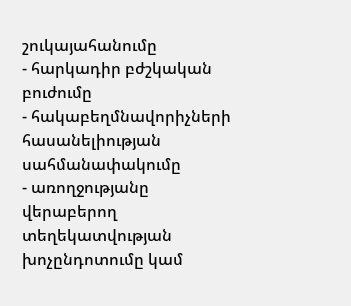շուկայահանումը
- հարկադիր բժշկական բուժումը
- հակաբեղմնավորիչների հասանելիության սահմանափակումը
- առողջությանը վերաբերող տեղեկատվության խոչընդոտումը կամ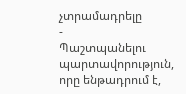չտրամադրելը
-
Պաշտպանելու պարտավորություն, որը ենթադրում է,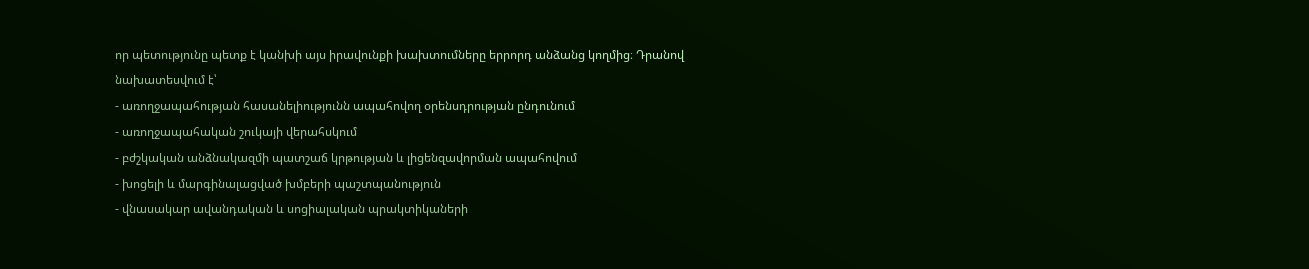որ պետությունը պետք է կանխի այս իրավունքի խախտումները երրորդ անձանց կողմից։ Դրանով նախատեսվում է՝
- առողջապահության հասանելիությունն ապահովող օրենսդրության ընդունում
- առողջապահական շուկայի վերահսկում
- բժշկական անձնակազմի պատշաճ կրթության և լիցենզավորման ապահովում
- խոցելի և մարգինալացված խմբերի պաշտպանություն
- վնասակար ավանդական և սոցիալական պրակտիկաների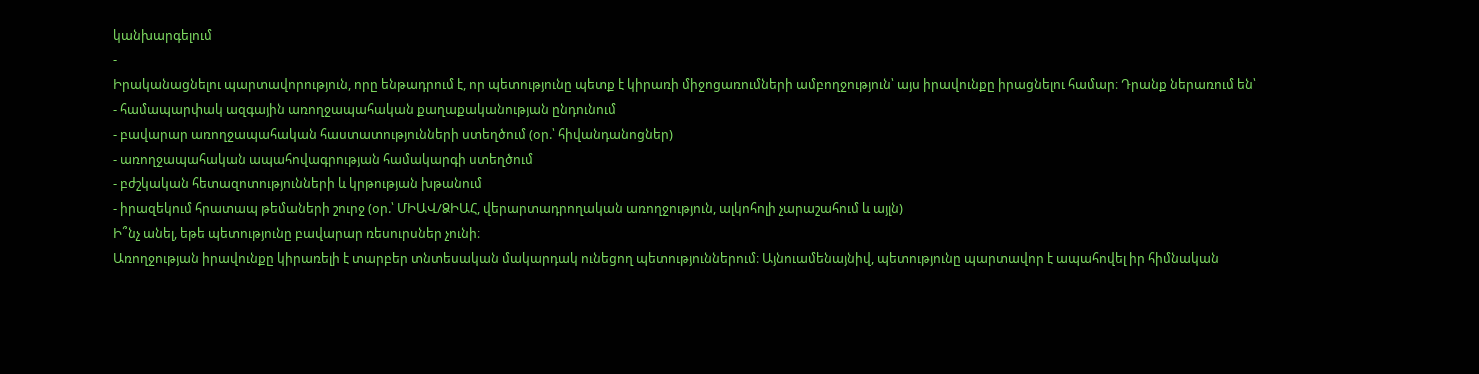կանխարգելում
-
Իրականացնելու պարտավորություն, որը ենթադրում է, որ պետությունը պետք է կիրառի միջոցառումների ամբողջություն՝ այս իրավունքը իրացնելու համար։ Դրանք ներառում են՝
- համապարփակ ազգային առողջապահական քաղաքականության ընդունում
- բավարար առողջապահական հաստատությունների ստեղծում (օր.՝ հիվանդանոցներ)
- առողջապահական ապահովագրության համակարգի ստեղծում
- բժշկական հետազոտությունների և կրթության խթանում
- իրազեկում հրատապ թեմաների շուրջ (օր.՝ ՄԻԱՎ/ՁԻԱՀ, վերարտադրողական առողջություն, ալկոհոլի չարաշահում և այլն)
Ի՞նչ անել, եթե պետությունը բավարար ռեսուրսներ չունի։
Առողջության իրավունքը կիրառելի է տարբեր տնտեսական մակարդակ ունեցող պետություններում։ Այնուամենայնիվ, պետությունը պարտավոր է ապահովել իր հիմնական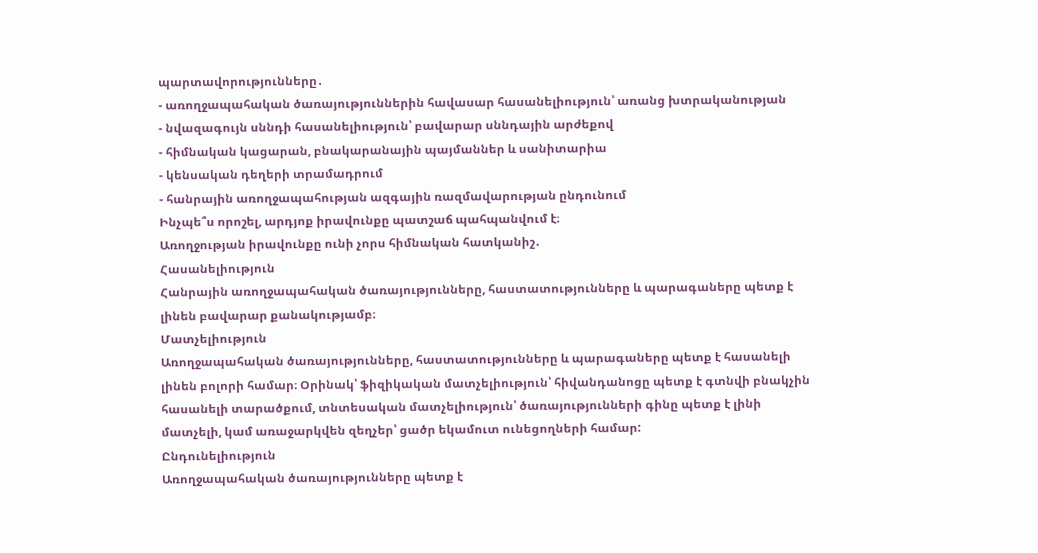պարտավորությունները․
- առողջապահական ծառայություններին հավասար հասանելիություն՝ առանց խտրականության
- նվազագույն սննդի հասանելիություն՝ բավարար սննդային արժեքով
- հիմնական կացարան, բնակարանային պայմաններ և սանիտարիա
- կենսական դեղերի տրամադրում
- հանրային առողջապահության ազգային ռազմավարության ընդունում
Ինչպե՞ս որոշել, արդյոք իրավունքը պատշաճ պահպանվում է։
Առողջության իրավունքը ունի չորս հիմնական հատկանիշ․
Հասանելիություն
Հանրային առողջապահական ծառայությունները, հաստատությունները և պարագաները պետք է լինեն բավարար քանակությամբ։
Մատչելիություն
Առողջապահական ծառայությունները, հաստատությունները և պարագաները պետք է հասանելի լինեն բոլորի համար։ Օրինակ՝ ֆիզիկական մատչելիություն՝ հիվանդանոցը պետք է գտնվի բնակչին հասանելի տարածքում, տնտեսական մատչելիություն՝ ծառայությունների գինը պետք է լինի մատչելի, կամ առաջարկվեն զեղչեր՝ ցածր եկամուտ ունեցողների համար:
Ընդունելիություն
Առողջապահական ծառայությունները պետք է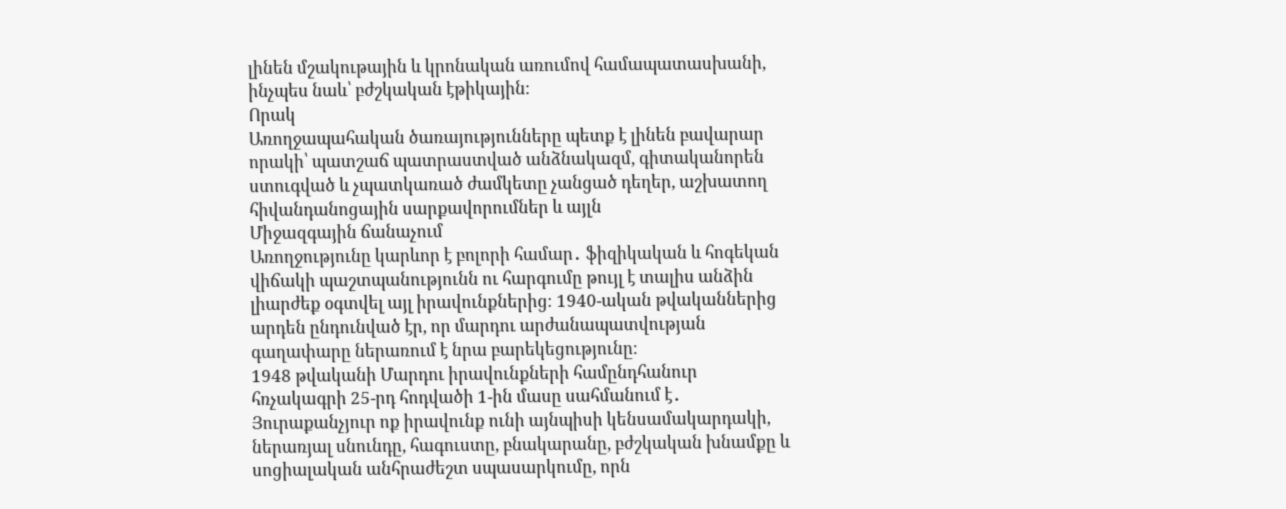լինեն մշակութային և կրոնական առումով համապատասխանի, ինչպես նաև՝ բժշկական էթիկային։
Որակ
Առողջապահական ծառայությունները պետք է լինեն բավարար որակի՝ պատշաճ պատրաստված անձնակազմ, գիտականորեն ստուգված և չպատկառած ժամկետը չանցած դեղեր, աշխատող հիվանդանոցային սարքավորումներ և այլն
Միջազգային ճանաչում
Առողջությունը կարևոր է բոլորի համար․ ֆիզիկական և հոգեկան վիճակի պաշտպանությունն ու հարգումը թույլ է տալիս անձին լիարժեք օգտվել այլ իրավունքներից։ 1940-ական թվականներից արդեն ընդունված էր, որ մարդու արժանապատվության գաղափարը ներառում է նրա բարեկեցությունը։
1948 թվականի Մարդու իրավունքների համընդհանուր հռչակագրի 25-րդ հոդվածի 1-ին մասը սահմանում է․
Յուրաքանչյուր ոք իրավունք ունի այնպիսի կենսամակարդակի, ներառյալ սնունդը, հագուստը, բնակարանը, բժշկական խնամքը և սոցիալական անհրաժեշտ սպասարկումը, որն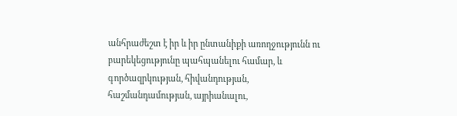անհրաժեշտ է իր և իր ընտանիքի առողջությունն ու բարեկեցությունը պահպանելու համար, և գործազրկության, հիվանդության, հաշմանդամության, այրիանալու,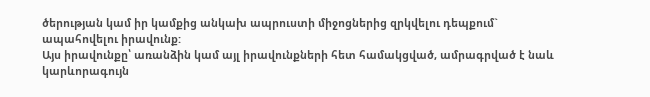ծերության կամ իր կամքից անկախ ապրուստի միջոցներից զրկվելու դեպքում` ապահովելու իրավունք:
Այս իրավունքը՝ առանձին կամ այլ իրավունքների հետ համակցված, ամրագրված է նաև կարևորագույն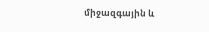միջազգային և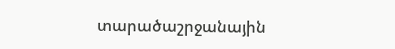տարածաշրջանային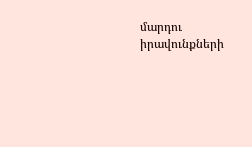մարդու իրավունքների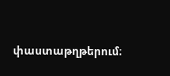փաստաթղթերում։